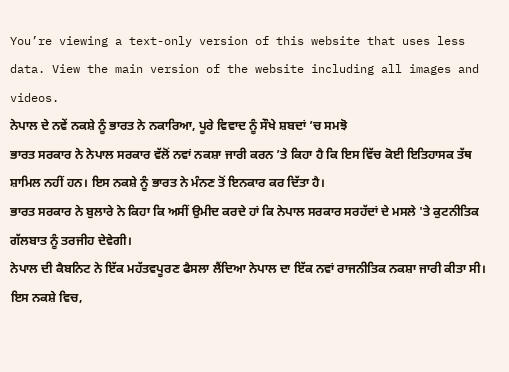You’re viewing a text-only version of this website that uses less data. View the main version of the website including all images and videos.
ਨੇਪਾਲ ਦੇ ਨਵੇਂ ਨਕਸ਼ੇ ਨੂੰ ਭਾਰਤ ਨੇ ਨਕਾਰਿਆ, ਪੂਰੇ ਵਿਵਾਦ ਨੂੰ ਸੌਖੇ ਸ਼ਬਦਾਂ ’ਚ ਸਮਝੋ
ਭਾਰਤ ਸਰਕਾਰ ਨੇ ਨੇਪਾਲ ਸਰਕਾਰ ਵੱਲੋਂ ਨਵਾਂ ਨਕਸ਼ਾ ਜਾਰੀ ਕਰਨ ’ਤੇ ਕਿਹਾ ਹੈ ਕਿ ਇਸ ਵਿੱਚ ਕੋਈ ਇਤਿਹਾਸਕ ਤੱਥ ਸ਼ਾਮਿਲ ਨਹੀਂ ਹਨ। ਇਸ ਨਕਸ਼ੇ ਨੂੰ ਭਾਰਤ ਨੇ ਮੰਨਣ ਤੋਂ ਇਨਕਾਰ ਕਰ ਦਿੱਤਾ ਹੈ।
ਭਾਰਤ ਸਰਕਾਰ ਨੇ ਬੁਲਾਰੇ ਨੇ ਕਿਹਾ ਕਿ ਅਸੀਂ ਉਮੀਦ ਕਰਦੇ ਹਾਂ ਕਿ ਨੇਪਾਲ ਸਰਕਾਰ ਸਰਹੱਦਾਂ ਦੇ ਮਸਲੇ 'ਤੇ ਕੁਟਨੀਤਿਕ ਗੱਲਬਾਤ ਨੂੰ ਤਰਜੀਹ ਦੇਵੇਗੀ।
ਨੇਪਾਲ ਦੀ ਕੈਬਨਿਟ ਨੇ ਇੱਕ ਮਹੱਤਵਪੂਰਣ ਫੈਸਲਾ ਲੈਂਦਿਆ ਨੇਪਾਲ ਦਾ ਇੱਕ ਨਵਾਂ ਰਾਜਨੀਤਿਕ ਨਕਸ਼ਾ ਜਾਰੀ ਕੀਤਾ ਸੀ।
ਇਸ ਨਕਸ਼ੇ ਵਿਚ,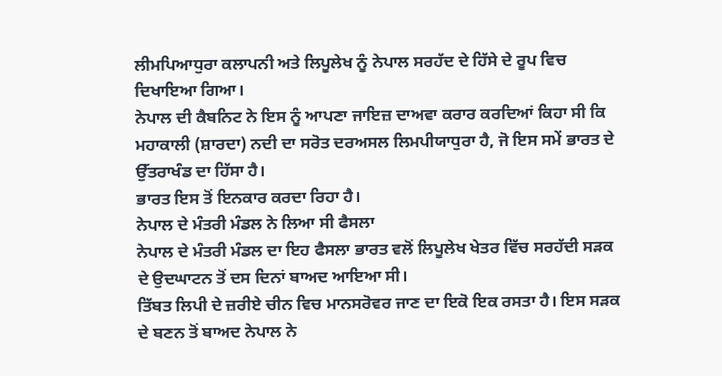ਲੀਮਪਿਆਧੁਰਾ ਕਲਾਪਨੀ ਅਤੇ ਲਿਪੂਲੇਖ ਨੂੰ ਨੇਪਾਲ ਸਰਹੱਦ ਦੇ ਹਿੱਸੇ ਦੇ ਰੂਪ ਵਿਚ ਦਿਖਾਇਆ ਗਿਆ।
ਨੇਪਾਲ ਦੀ ਕੈਬਨਿਟ ਨੇ ਇਸ ਨੂੰ ਆਪਣਾ ਜਾਇਜ਼ ਦਾਅਵਾ ਕਰਾਰ ਕਰਦਿਆਂ ਕਿਹਾ ਸੀ ਕਿ ਮਹਾਕਾਲੀ (ਸ਼ਾਰਦਾ) ਨਦੀ ਦਾ ਸਰੋਤ ਦਰਅਸਲ ਲਿਮਪੀਯਾਧੁਰਾ ਹੈ, ਜੋ ਇਸ ਸਮੇਂ ਭਾਰਤ ਦੇ ਉੱਤਰਾਖੰਡ ਦਾ ਹਿੱਸਾ ਹੈ।
ਭਾਰਤ ਇਸ ਤੋਂ ਇਨਕਾਰ ਕਰਦਾ ਰਿਹਾ ਹੈ।
ਨੇਪਾਲ ਦੇ ਮੰਤਰੀ ਮੰਡਲ ਨੇ ਲਿਆ ਸੀ ਫੈਸਲਾ
ਨੇਪਾਲ ਦੇ ਮੰਤਰੀ ਮੰਡਲ ਦਾ ਇਹ ਫੈਸਲਾ ਭਾਰਤ ਵਲੋਂ ਲਿਪੂਲੇਖ ਖੇਤਰ ਵਿੱਚ ਸਰਹੱਦੀ ਸੜਕ ਦੇ ਉਦਘਾਟਨ ਤੋਂ ਦਸ ਦਿਨਾਂ ਬਾਅਦ ਆਇਆ ਸੀ।
ਤਿੱਬਤ ਲਿਪੀ ਦੇ ਜ਼ਰੀਏ ਚੀਨ ਵਿਚ ਮਾਨਸਰੋਵਰ ਜਾਣ ਦਾ ਇਕੋ ਇਕ ਰਸਤਾ ਹੈ। ਇਸ ਸੜਕ ਦੇ ਬਣਨ ਤੋਂ ਬਾਅਦ ਨੇਪਾਲ ਨੇ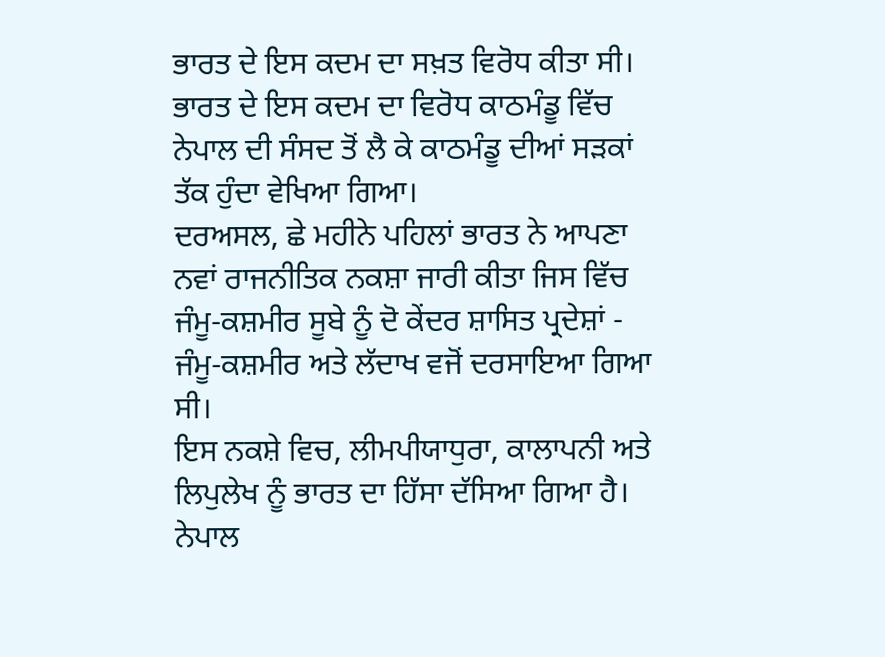ਭਾਰਤ ਦੇ ਇਸ ਕਦਮ ਦਾ ਸਖ਼ਤ ਵਿਰੋਧ ਕੀਤਾ ਸੀ।
ਭਾਰਤ ਦੇ ਇਸ ਕਦਮ ਦਾ ਵਿਰੋਧ ਕਾਠਮੰਡੂ ਵਿੱਚ ਨੇਪਾਲ ਦੀ ਸੰਸਦ ਤੋਂ ਲੈ ਕੇ ਕਾਠਮੰਡੂ ਦੀਆਂ ਸੜਕਾਂ ਤੱਕ ਹੁੰਦਾ ਵੇਖਿਆ ਗਿਆ।
ਦਰਅਸਲ, ਛੇ ਮਹੀਨੇ ਪਹਿਲਾਂ ਭਾਰਤ ਨੇ ਆਪਣਾ ਨਵਾਂ ਰਾਜਨੀਤਿਕ ਨਕਸ਼ਾ ਜਾਰੀ ਕੀਤਾ ਜਿਸ ਵਿੱਚ ਜੰਮੂ-ਕਸ਼ਮੀਰ ਸੂਬੇ ਨੂੰ ਦੋ ਕੇਂਦਰ ਸ਼ਾਸਿਤ ਪ੍ਰਦੇਸ਼ਾਂ - ਜੰਮੂ-ਕਸ਼ਮੀਰ ਅਤੇ ਲੱਦਾਖ ਵਜੋਂ ਦਰਸਾਇਆ ਗਿਆ ਸੀ।
ਇਸ ਨਕਸ਼ੇ ਵਿਚ, ਲੀਮਪੀਯਾਧੁਰਾ, ਕਾਲਾਪਨੀ ਅਤੇ ਲਿਪੁਲੇਖ ਨੂੰ ਭਾਰਤ ਦਾ ਹਿੱਸਾ ਦੱਸਿਆ ਗਿਆ ਹੈ। ਨੇਪਾਲ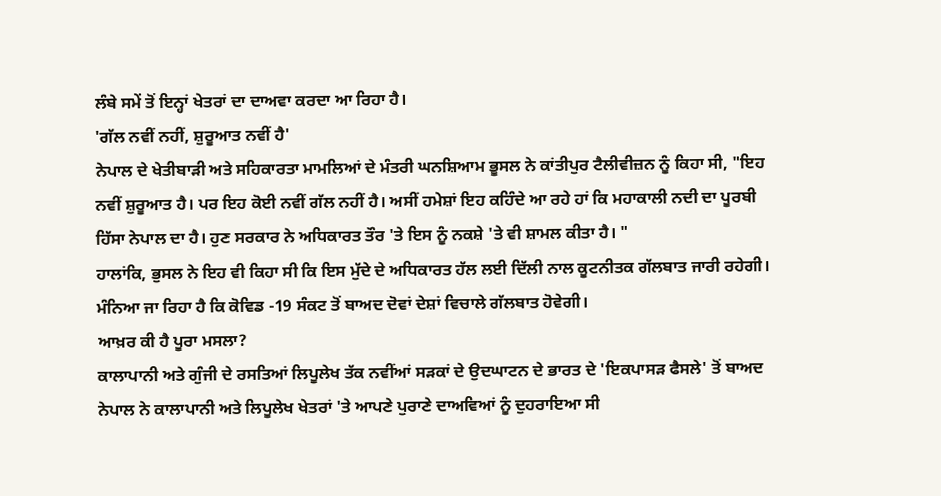ਲੰਬੇ ਸਮੇਂ ਤੋਂ ਇਨ੍ਹਾਂ ਖੇਤਰਾਂ ਦਾ ਦਾਅਵਾ ਕਰਦਾ ਆ ਰਿਹਾ ਹੈ।
'ਗੱਲ ਨਵੀਂ ਨਹੀਂ, ਸ਼ੁਰੂਆਤ ਨਵੀਂ ਹੈ'
ਨੇਪਾਲ ਦੇ ਖੇਤੀਬਾੜੀ ਅਤੇ ਸਹਿਕਾਰਤਾ ਮਾਮਲਿਆਂ ਦੇ ਮੰਤਰੀ ਘਨਸ਼ਿਆਮ ਭੂਸਲ ਨੇ ਕਾਂਤੀਪੁਰ ਟੈਲੀਵੀਜ਼ਨ ਨੂੰ ਕਿਹਾ ਸੀ, "ਇਹ ਨਵੀਂ ਸ਼ੁਰੂਆਤ ਹੈ। ਪਰ ਇਹ ਕੋਈ ਨਵੀਂ ਗੱਲ ਨਹੀਂ ਹੈ। ਅਸੀਂ ਹਮੇਸ਼ਾਂ ਇਹ ਕਹਿੰਦੇ ਆ ਰਹੇ ਹਾਂ ਕਿ ਮਹਾਕਾਲੀ ਨਦੀ ਦਾ ਪੂਰਬੀ ਹਿੱਸਾ ਨੇਪਾਲ ਦਾ ਹੈ। ਹੁਣ ਸਰਕਾਰ ਨੇ ਅਧਿਕਾਰਤ ਤੌਰ 'ਤੇ ਇਸ ਨੂੰ ਨਕਸ਼ੇ 'ਤੇ ਵੀ ਸ਼ਾਮਲ ਕੀਤਾ ਹੈ। "
ਹਾਲਾਂਕਿ, ਭੁਸਲ ਨੇ ਇਹ ਵੀ ਕਿਹਾ ਸੀ ਕਿ ਇਸ ਮੁੱਦੇ ਦੇ ਅਧਿਕਾਰਤ ਹੱਲ ਲਈ ਦਿੱਲੀ ਨਾਲ ਕੂਟਨੀਤਕ ਗੱਲਬਾਤ ਜਾਰੀ ਰਹੇਗੀ।
ਮੰਨਿਆ ਜਾ ਰਿਹਾ ਹੈ ਕਿ ਕੋਵਿਡ -19 ਸੰਕਟ ਤੋਂ ਬਾਅਦ ਦੋਵਾਂ ਦੇਸ਼ਾਂ ਵਿਚਾਲੇ ਗੱਲਬਾਤ ਹੋਵੇਗੀ।
ਆਖ਼ਰ ਕੀ ਹੈ ਪੂਰਾ ਮਸਲਾ?
ਕਾਲਾਪਾਨੀ ਅਤੇ ਗੁੰਜੀ ਦੇ ਰਸਤਿਆਂ ਲਿਪੂਲੇਖ ਤੱਕ ਨਵੀਂਆਂ ਸੜਕਾਂ ਦੇ ਉਦਘਾਟਨ ਦੇ ਭਾਰਤ ਦੇ 'ਇਕਪਾਸੜ ਫੈਸਲੇ' ਤੋਂ ਬਾਅਦ ਨੇਪਾਲ ਨੇ ਕਾਲਾਪਾਨੀ ਅਤੇ ਲਿਪੂਲੇਖ ਖੇਤਰਾਂ 'ਤੇ ਆਪਣੇ ਪੁਰਾਣੇ ਦਾਅਵਿਆਂ ਨੂੰ ਦੁਹਰਾਇਆ ਸੀ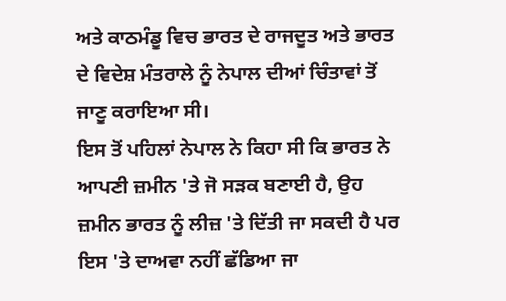ਅਤੇ ਕਾਠਮੰਡੂ ਵਿਚ ਭਾਰਤ ਦੇ ਰਾਜਦੂਤ ਅਤੇ ਭਾਰਤ ਦੇ ਵਿਦੇਸ਼ ਮੰਤਰਾਲੇ ਨੂੰ ਨੇਪਾਲ ਦੀਆਂ ਚਿੰਤਾਵਾਂ ਤੋਂ ਜਾਣੂ ਕਰਾਇਆ ਸੀ।
ਇਸ ਤੋਂ ਪਹਿਲਾਂ ਨੇਪਾਲ ਨੇ ਕਿਹਾ ਸੀ ਕਿ ਭਾਰਤ ਨੇ ਆਪਣੀ ਜ਼ਮੀਨ 'ਤੇ ਜੋ ਸੜਕ ਬਣਾਈ ਹੈ, ਉਹ ਜ਼ਮੀਨ ਭਾਰਤ ਨੂੰ ਲੀਜ਼ 'ਤੇ ਦਿੱਤੀ ਜਾ ਸਕਦੀ ਹੈ ਪਰ ਇਸ 'ਤੇ ਦਾਅਵਾ ਨਹੀਂ ਛੱਡਿਆ ਜਾ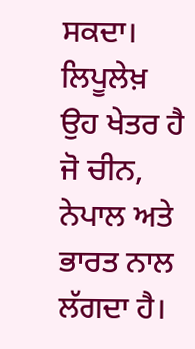ਸਕਦਾ।
ਲਿਪੂਲੇਖ਼ ਉਹ ਖੇਤਰ ਹੈ ਜੋ ਚੀਨ, ਨੇਪਾਲ ਅਤੇ ਭਾਰਤ ਨਾਲ ਲੱਗਦਾ ਹੈ।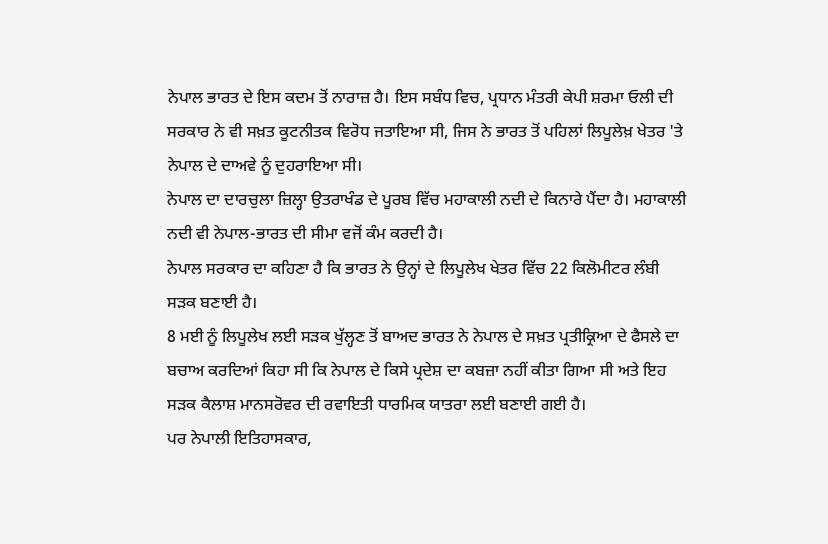ਨੇਪਾਲ ਭਾਰਤ ਦੇ ਇਸ ਕਦਮ ਤੋਂ ਨਾਰਾਜ਼ ਹੈ। ਇਸ ਸਬੰਧ ਵਿਚ, ਪ੍ਰਧਾਨ ਮੰਤਰੀ ਕੇਪੀ ਸ਼ਰਮਾ ਓਲੀ ਦੀ ਸਰਕਾਰ ਨੇ ਵੀ ਸਖ਼ਤ ਕੂਟਨੀਤਕ ਵਿਰੋਧ ਜਤਾਇਆ ਸੀ, ਜਿਸ ਨੇ ਭਾਰਤ ਤੋਂ ਪਹਿਲਾਂ ਲਿਪੂਲੇਖ਼ ਖੇਤਰ 'ਤੇ ਨੇਪਾਲ ਦੇ ਦਾਅਵੇ ਨੂੰ ਦੁਹਰਾਇਆ ਸੀ।
ਨੇਪਾਲ ਦਾ ਦਾਰਚੁਲਾ ਜ਼ਿਲ੍ਹਾ ਉਤਰਾਖੰਡ ਦੇ ਪੂਰਬ ਵਿੱਚ ਮਹਾਕਾਲੀ ਨਦੀ ਦੇ ਕਿਨਾਰੇ ਪੈਂਦਾ ਹੈ। ਮਹਾਕਾਲੀ ਨਦੀ ਵੀ ਨੇਪਾਲ-ਭਾਰਤ ਦੀ ਸੀਮਾ ਵਜੋਂ ਕੰਮ ਕਰਦੀ ਹੈ।
ਨੇਪਾਲ ਸਰਕਾਰ ਦਾ ਕਹਿਣਾ ਹੈ ਕਿ ਭਾਰਤ ਨੇ ਉਨ੍ਹਾਂ ਦੇ ਲਿਪੂਲੇਖ ਖੇਤਰ ਵਿੱਚ 22 ਕਿਲੋਮੀਟਰ ਲੰਬੀ ਸੜਕ ਬਣਾਈ ਹੈ।
8 ਮਈ ਨੂੰ ਲਿਪੂਲੇਖ ਲਈ ਸੜਕ ਖੁੱਲ੍ਹਣ ਤੋਂ ਬਾਅਦ ਭਾਰਤ ਨੇ ਨੇਪਾਲ ਦੇ ਸਖ਼ਤ ਪ੍ਰਤੀਕ੍ਰਿਆ ਦੇ ਫੈਸਲੇ ਦਾ ਬਚਾਅ ਕਰਦਿਆਂ ਕਿਹਾ ਸੀ ਕਿ ਨੇਪਾਲ ਦੇ ਕਿਸੇ ਪ੍ਰਦੇਸ਼ ਦਾ ਕਬਜ਼ਾ ਨਹੀਂ ਕੀਤਾ ਗਿਆ ਸੀ ਅਤੇ ਇਹ ਸੜਕ ਕੈਲਾਸ਼ ਮਾਨਸਰੋਵਰ ਦੀ ਰਵਾਇਤੀ ਧਾਰਮਿਕ ਯਾਤਰਾ ਲਈ ਬਣਾਈ ਗਈ ਹੈ।
ਪਰ ਨੇਪਾਲੀ ਇਤਿਹਾਸਕਾਰ,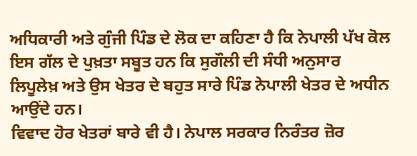ਅਧਿਕਾਰੀ ਅਤੇ ਗੁੰਜੀ ਪਿੰਡ ਦੇ ਲੋਕ ਦਾ ਕਹਿਣਾ ਹੈ ਕਿ ਨੇਪਾਲੀ ਪੱਖ ਕੋਲ ਇਸ ਗੱਲ ਦੇ ਪੁਖ਼ਤਾ ਸਬੂਤ ਹਨ ਕਿ ਸੁਗੌਲੀ ਦੀ ਸੰਧੀ ਅਨੁਸਾਰ ਲਿਪੂਲੇਖ਼ ਅਤੇ ਉਸ ਖੇਤਰ ਦੇ ਬਹੁਤ ਸਾਰੇ ਪਿੰਡ ਨੇਪਾਲੀ ਖੇਤਰ ਦੇ ਅਧੀਨ ਆਉਂਦੇ ਹਨ।
ਵਿਵਾਦ ਹੋਰ ਖੇਤਰਾਂ ਬਾਰੇ ਵੀ ਹੈ। ਨੇਪਾਲ ਸਰਕਾਰ ਨਿਰੰਤਰ ਜ਼ੋਰ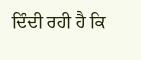ਦਿੰਦੀ ਰਹੀ ਹੈ ਕਿ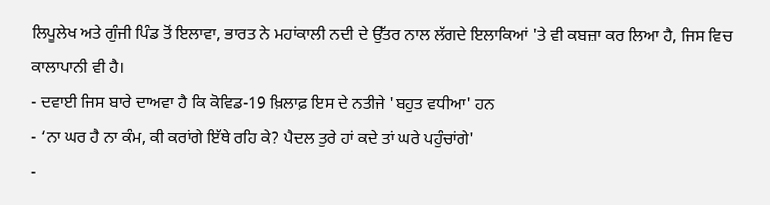ਲਿਪੂਲੇਖ ਅਤੇ ਗੁੰਜੀ ਪਿੰਡ ਤੋਂ ਇਲਾਵਾ, ਭਾਰਤ ਨੇ ਮਹਾਂਕਾਲੀ ਨਦੀ ਦੇ ਉੱਤਰ ਨਾਲ ਲੱਗਦੇ ਇਲਾਕਿਆਂ 'ਤੇ ਵੀ ਕਬਜ਼ਾ ਕਰ ਲਿਆ ਹੈ, ਜਿਸ ਵਿਚ ਕਾਲਾਪਾਨੀ ਵੀ ਹੈ।
- ਦਵਾਈ ਜਿਸ ਬਾਰੇ ਦਾਅਵਾ ਹੈ ਕਿ ਕੋਵਿਡ-19 ਖ਼ਿਲਾਫ਼ ਇਸ ਦੇ ਨਤੀਜੇ 'ਬਹੁਤ ਵਧੀਆ' ਹਨ
- ‘ਨਾ ਘਰ ਹੈ ਨਾ ਕੰਮ, ਕੀ ਕਰਾਂਗੇ ਇੱਥੇ ਰਹਿ ਕੇ? ਪੈਦਲ ਤੁਰੇ ਹਾਂ ਕਦੇ ਤਾਂ ਘਰੇ ਪਹੁੰਚਾਂਗੇ'
-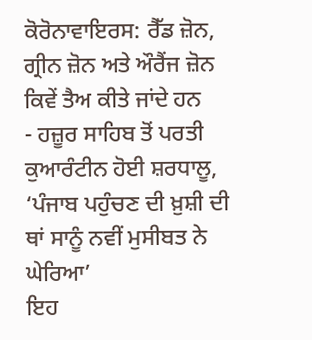ਕੋਰੋਨਾਵਾਇਰਸ: ਰੈੱਡ ਜ਼ੋਨ, ਗ੍ਰੀਨ ਜ਼ੋਨ ਅਤੇ ਔਰੈਂਜ ਜ਼ੋਨ ਕਿਵੇਂ ਤੈਅ ਕੀਤੇ ਜਾਂਦੇ ਹਨ
- ਹਜ਼ੂਰ ਸਾਹਿਬ ਤੋਂ ਪਰਤੀ ਕੁਆਰੰਟੀਨ ਹੋਈ ਸ਼ਰਧਾਲੂ, ‘ਪੰਜਾਬ ਪਹੁੰਚਣ ਦੀ ਖ਼ੁਸ਼ੀ ਦੀ ਥਾਂ ਸਾਨੂੰ ਨਵੀਂ ਮੁਸੀਬਤ ਨੇ ਘੇਰਿਆ’
ਇਹ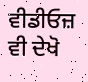ਵੀਡੀਓਜ਼ ਵੀ ਦੇਖੋ